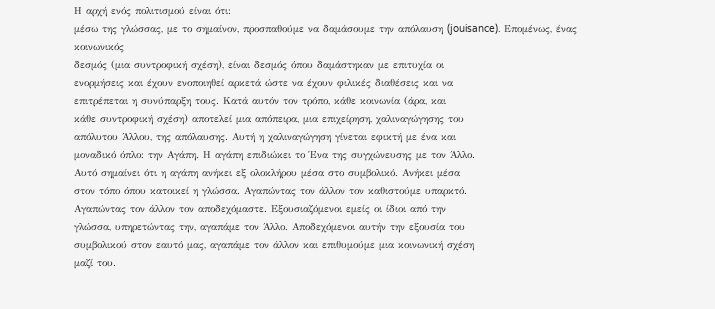Η αρχή ενός πολιτισμού είναι ότι:
μέσω της γλώσσας, με το σημαίνον, προσπαθούμε να δαμάσουμε την απόλαυση (jouisance). Επομένως, ένας κοινωνικός
δεσμός (μια συντροφική σχέση), είναι δεσμός όπου δαμάστηκαν με επιτυχία οι
ενορμήσεις και έχουν ενοποιηθεί αρκετά ώστε να έχουν φιλικές διαθέσεις και να
επιτρέπεται η συνύπαρξη τους. Κατά αυτόν τον τρόπο, κάθε κοινωνία (άρα, και
κάθε συντροφική σχέση) αποτελεί μια απόπειρα, μια επιχείρηση, χαλιναγώγησης του
απόλυτου Άλλου, της απόλαυσης. Αυτή η χαλιναγώγηση γίνεται εφικτή με ένα και
μοναδικό όπλο: την Αγάπη. Η αγάπη επιδιώκει το Ένα της συγχώνευσης με τον Άλλο.
Αυτό σημαίνει ότι η αγάπη ανήκει εξ ολοκλήρου μέσα στο συμβολικό. Ανήκει μέσα
στον τόπο όπου κατοικεί η γλώσσα. Αγαπώντας τον άλλον τον καθιστούμε υπαρκτό.
Αγαπώντας τον άλλον τον αποδεχόμαστε. Εξουσιαζόμενοι εμείς οι ίδιοι από την
γλώσσα, υπηρετώντας την, αγαπάμε τον Άλλο. Αποδεχόμενοι αυτήν την εξουσία του
συμβολικού στον εαυτό μας, αγαπάμε τον άλλον και επιθυμούμε μια κοινωνική σχέση
μαζί του.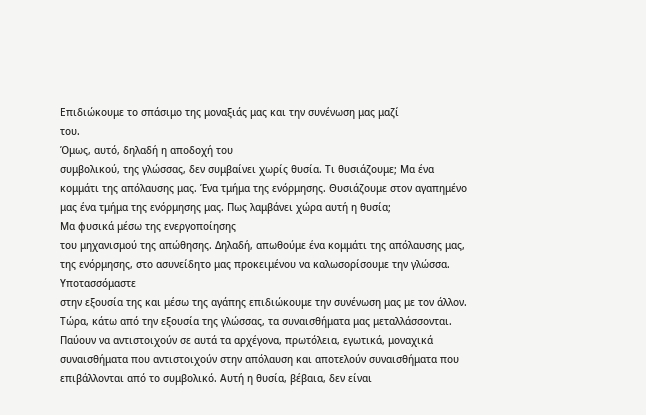Επιδιώκουμε το σπάσιμο της μοναξιάς μας και την συνένωση μας μαζί
του.
Όμως, αυτό, δηλαδή η αποδοχή του
συμβολικού, της γλώσσας, δεν συμβαίνει χωρίς θυσία. Τι θυσιάζουμε; Μα ένα
κομμάτι της απόλαυσης μας. Ένα τμήμα της ενόρμησης. Θυσιάζουμε στον αγαπημένο
μας ένα τμήμα της ενόρμησης μας. Πως λαμβάνει χώρα αυτή η θυσία;
Μα φυσικά μέσω της ενεργοποίησης
του μηχανισμού της απώθησης. Δηλαδή, απωθούμε ένα κομμάτι της απόλαυσης μας,
της ενόρμησης, στο ασυνείδητο μας προκειμένου να καλωσορίσουμε την γλώσσα. Υποτασσόμαστε
στην εξουσία της και μέσω της αγάπης επιδιώκουμε την συνένωση μας με τον άλλον.
Τώρα, κάτω από την εξουσία της γλώσσας, τα συναισθήματα μας μεταλλάσσονται.
Παύουν να αντιστοιχούν σε αυτά τα αρχέγονα, πρωτόλεια, εγωτικά, μοναχικά
συναισθήματα που αντιστοιχούν στην απόλαυση και αποτελούν συναισθήματα που
επιβάλλονται από το συμβολικό. Αυτή η θυσία, βέβαια, δεν είναι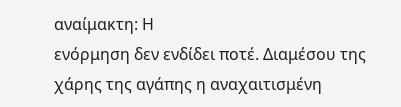αναίμακτη: Η
ενόρμηση δεν ενδίδει ποτέ. Διαμέσου της χάρης της αγάπης η αναχαιτισμένη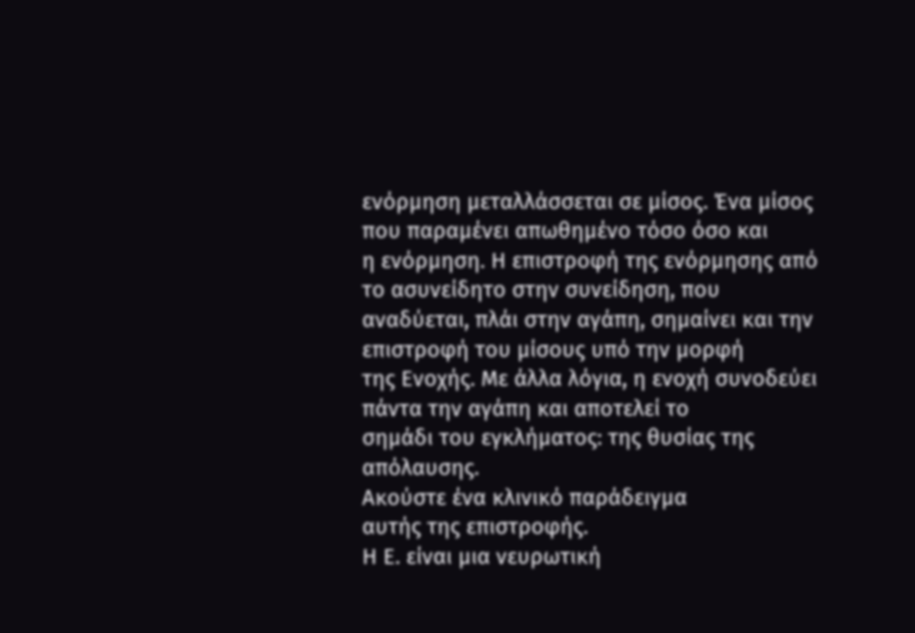ενόρμηση μεταλλάσσεται σε μίσος. Ένα μίσος που παραμένει απωθημένο τόσο όσο και
η ενόρμηση. Η επιστροφή της ενόρμησης από το ασυνείδητο στην συνείδηση, που
αναδύεται, πλάι στην αγάπη, σημαίνει και την επιστροφή του μίσους υπό την μορφή
της Ενοχής. Με άλλα λόγια, η ενοχή συνοδεύει πάντα την αγάπη και αποτελεί το
σημάδι του εγκλήματος: της θυσίας της απόλαυσης.
Ακούστε ένα κλινικό παράδειγμα
αυτής της επιστροφής.
Η Ε. είναι μια νευρωτική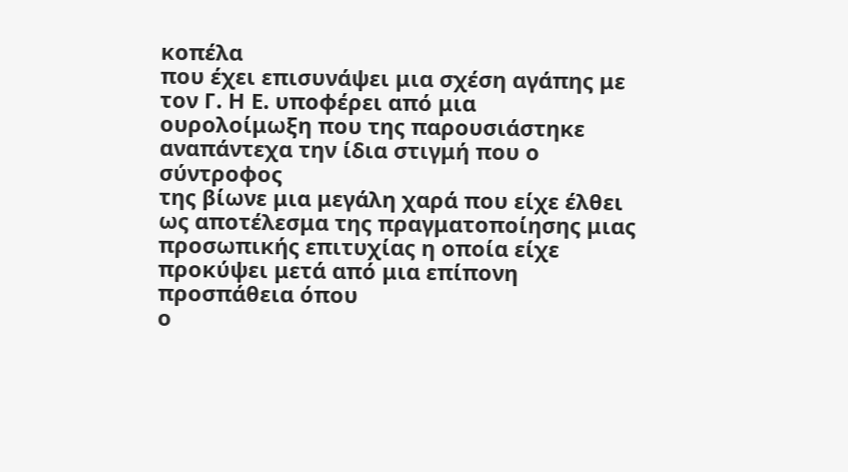κοπέλα
που έχει επισυνάψει μια σχέση αγάπης με τον Γ. Η Ε. υποφέρει από μια
ουρολοίμωξη που της παρουσιάστηκε αναπάντεχα την ίδια στιγμή που ο σύντροφος
της βίωνε μια μεγάλη χαρά που είχε έλθει ως αποτέλεσμα της πραγματοποίησης μιας
προσωπικής επιτυχίας η οποία είχε προκύψει μετά από μια επίπονη προσπάθεια όπου
ο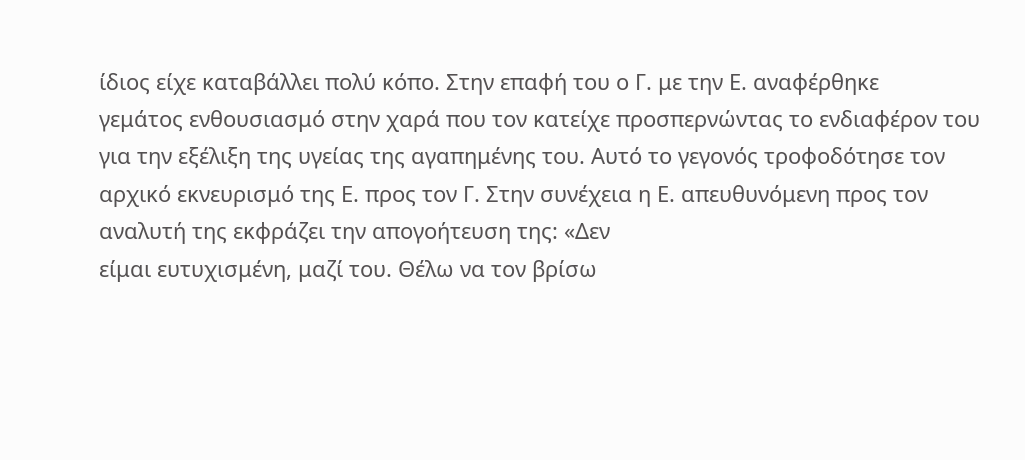ίδιος είχε καταβάλλει πολύ κόπο. Στην επαφή του ο Γ. με την Ε. αναφέρθηκε
γεμάτος ενθουσιασμό στην χαρά που τον κατείχε προσπερνώντας το ενδιαφέρον του
για την εξέλιξη της υγείας της αγαπημένης του. Αυτό το γεγονός τροφοδότησε τον
αρχικό εκνευρισμό της Ε. προς τον Γ. Στην συνέχεια η Ε. απευθυνόμενη προς τον
αναλυτή της εκφράζει την απογοήτευση της: «Δεν
είμαι ευτυχισμένη, μαζί του. Θέλω να τον βρίσω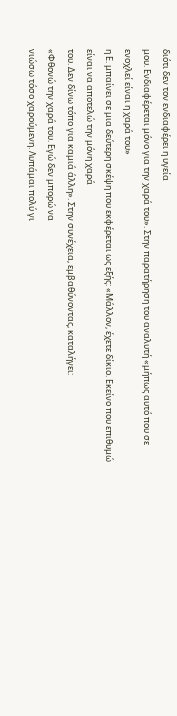διότι δεν τον ενδιαφέρει η υγεία
μου. Ενδιαφέρεται μόνο για την χαρά του». Στην παρατήρηση του αναλυτή «μήπως αυτό που σε ενοχλεί είναι η χαρά του»
η Ε. μπαίνει σε μια δεύτερη σκέψη που εκφέρεται ως εξής: «Μάλλον, έχετε δίκιο. Εκείνο που επιθυμώ είναι να αποτελώ την μόνη χαρά
του. Δεν δίνω τόπο για καμιά άλλη». Στην συνέχεια, εμβαθύνοντας, καταλήγει:
«Φθονώ την χαρά του. Εγώ δεν μπορώ να
νιώσω τόσο χαρούμενη. Λυπάμαι πολύ γι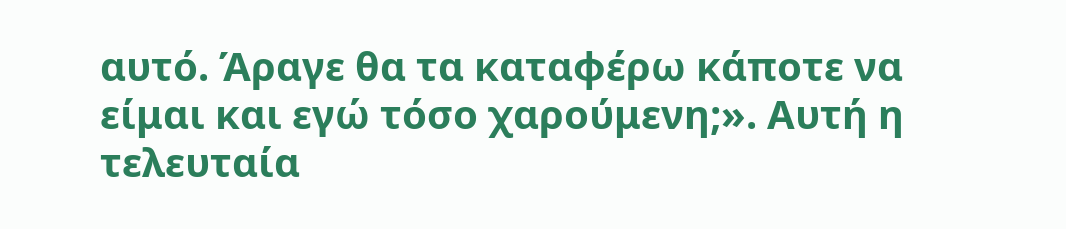αυτό. Άραγε θα τα καταφέρω κάποτε να
είμαι και εγώ τόσο χαρούμενη;». Αυτή η τελευταία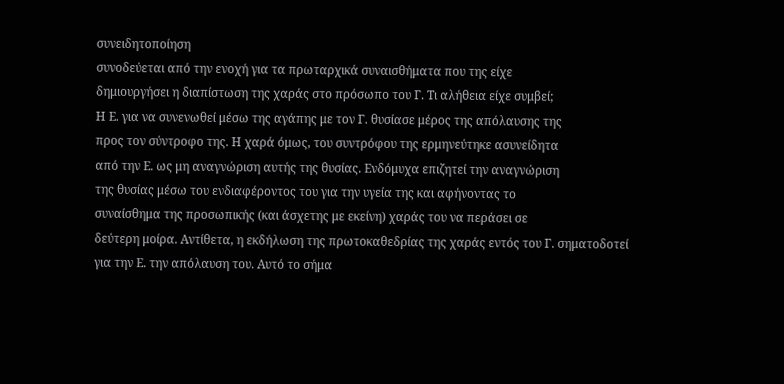συνειδητοποίηση
συνοδεύεται από την ενοχή για τα πρωταρχικά συναισθήματα που της είχε
δημιουργήσει η διαπίστωση της χαράς στο πρόσωπο του Γ. Τι αλήθεια είχε συμβεί;
Η Ε. για να συνενωθεί μέσω της αγάπης με τον Γ. θυσίασε μέρος της απόλαυσης της
προς τον σύντροφο της. Η χαρά όμως, του συντρόφου της ερμηνεύτηκε ασυνείδητα
από την Ε. ως μη αναγνώριση αυτής της θυσίας. Ενδόμυχα επιζητεί την αναγνώριση
της θυσίας μέσω του ενδιαφέροντος του για την υγεία της και αφήνοντας το
συναίσθημα της προσωπικής (και άσχετης με εκείνη) χαράς του να περάσει σε
δεύτερη μοίρα. Αντίθετα, η εκδήλωση της πρωτοκαθεδρίας της χαράς εντός του Γ. σηματοδοτεί
για την Ε. την απόλαυση του. Αυτό το σήμα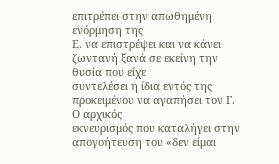επιτρέπει στην απωθημένη ενόρμηση της
Ε. να επιστρέψει και να κάνει ζωντανή ξανά σε εκείνη την θυσία που είχε
συντελέσει η ίδια εντός της προκειμένου να αγαπήσει τον Γ. Ο αρχικός
εκνευρισμός που καταλήγει στην απογοήτευση του «δεν είμαι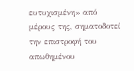ευτυχισμένη» από
μέρους της, σηματοδοτεί την επιστροφή του απωθημένου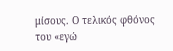μίσους. Ο τελικός φθόνος
του «εγώ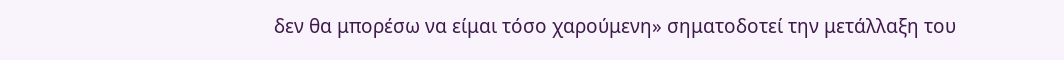δεν θα μπορέσω να είμαι τόσο χαρούμενη» σηματοδοτεί την μετάλλαξη του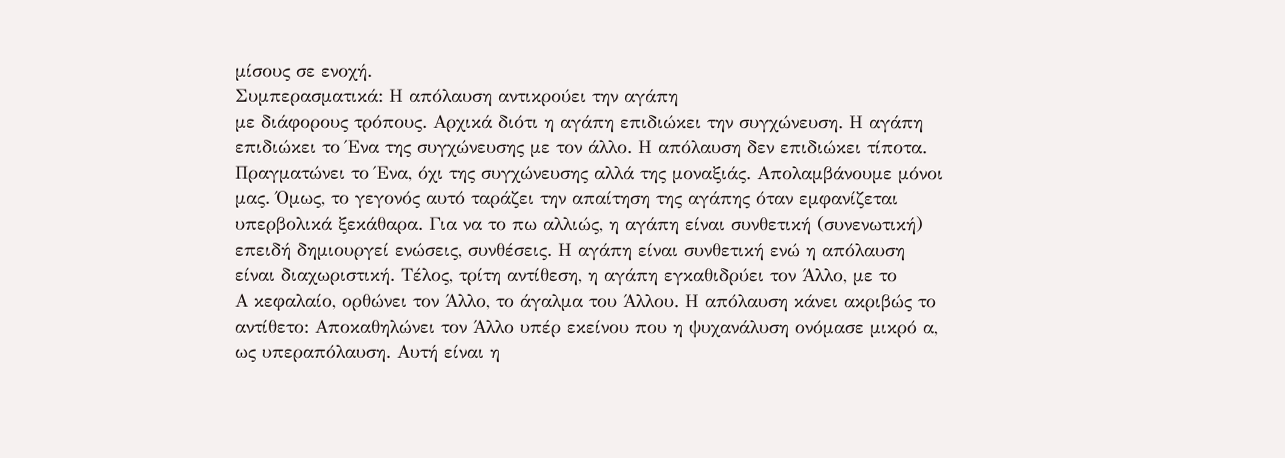μίσους σε ενοχή.
Συμπερασματικά: Η απόλαυση αντικρούει την αγάπη
με διάφορους τρόπους. Αρχικά διότι η αγάπη επιδιώκει την συγχώνευση. Η αγάπη
επιδιώκει το Ένα της συγχώνευσης με τον άλλο. Η απόλαυση δεν επιδιώκει τίποτα.
Πραγματώνει το Ένα, όχι της συγχώνευσης αλλά της μοναξιάς. Απολαμβάνουμε μόνοι
μας. Όμως, το γεγονός αυτό ταράζει την απαίτηση της αγάπης όταν εμφανίζεται
υπερβολικά ξεκάθαρα. Για να το πω αλλιώς, η αγάπη είναι συνθετική (συνενωτική)
επειδή δημιουργεί ενώσεις, συνθέσεις. Η αγάπη είναι συνθετική ενώ η απόλαυση
είναι διαχωριστική. Τέλος, τρίτη αντίθεση, η αγάπη εγκαθιδρύει τον Άλλο, με το
Α κεφαλαίο, ορθώνει τον Άλλο, το άγαλμα του Άλλου. Η απόλαυση κάνει ακριβώς το
αντίθετο: Αποκαθηλώνει τον Άλλο υπέρ εκείνου που η ψυχανάλυση ονόμασε μικρό α,
ως υπεραπόλαυση. Αυτή είναι η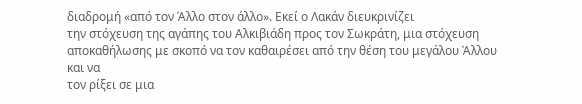διαδρομή «από τον Άλλο στον άλλο». Εκεί ο Λακάν διευκρινίζει
την στόχευση της αγάπης του Αλκιβιάδη προς τον Σωκράτη, μια στόχευση
αποκαθήλωσης με σκοπό να τον καθαιρέσει από την θέση του μεγάλου Άλλου και να
τον ρίξει σε μια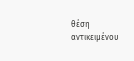θέση αντικειμένου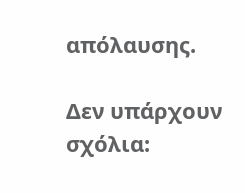απόλαυσης.

Δεν υπάρχουν σχόλια: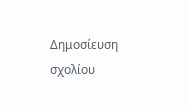Δημοσίευση σχολίου